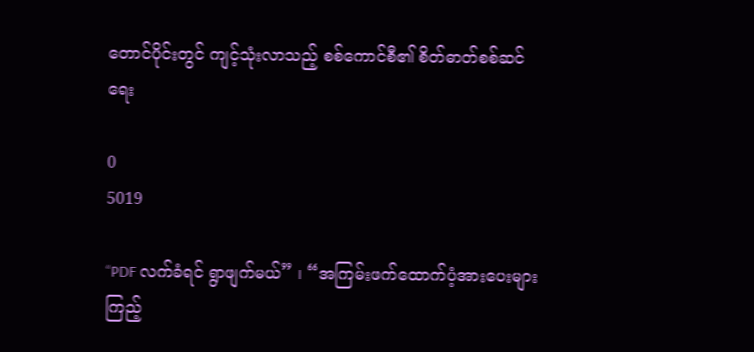တောင်ပိုင်းတွင် ကျင့်သုံးလာသည့် စစ်ကောင်စီ၏ စိတ်ဓာတ်စစ်ဆင်ရေး

0
5019

“PDF လက်ခံရင် ရွာဖျက်မယ်” ၊ “အကြမ်းဖက်ထောက်ပံ့အားပေးများ ကြည့်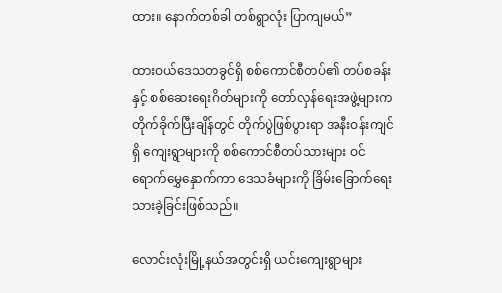ထား။ နောက်တစ်ခါ တစ်ရွာလုံး ပြာကျမယ်”

ထားဝယ်ဒေသတခွင်ရှိ စစ်ကောင်စီတပ်၏ တပ်စခန်းနှင့် စစ်ဆေးရေးဂိတ်များကို တော်လှန်ရေးအဖွဲ့များက တိုက်ခိုက်ပြီးချိန်တွင် တိုက်ပွဲဖြစ်ပွားရာ အနီးဝန်းကျင်ရှိ ကျေးရွာများကို စစ်ကောင်စီတပ်သားများ ဝင်ရောက်မွှေနှောက်ကာ ဒေသခံများကို ခြိမ်းခြောက်ရေးသားခဲ့ခြင်းဖြစ်သည်။

လောင်းလုံးမြို့နယ်အတွင်းရှိ ယင်းကျေးရွာများ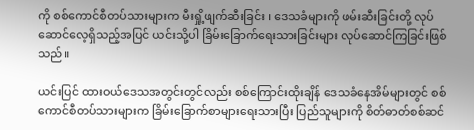ကို စစ်ကောင်စီတပ်သားများက မီးရှို့ဖျက်ဆီးခြင်း ၊ ဒေသခံများကို ဖမ်းဆီးခြင်းတို့ လုပ်ဆောင်လေ့ရှိသည့်အပြင် ယင်းသို့ပါ ခြိမ်းခြောက်ရေးသားခြင်းများ လုပ်ဆောင်ကြခြင်းဖြစ်သည်။

ယင်းပြင် ထားဝယ်ဒေသအတွင်းတွင်လည်း စစ်ကြောင်းထိုးချိန် ဒေသခံနေအိမ်များတွင် စစ်ကောင်စီတပ်သားများက ခြိမ်းခြောက်စာများရေးသားပြီး ပြည်သူများကို စိတ်ဓာတ်စစ်ဆင်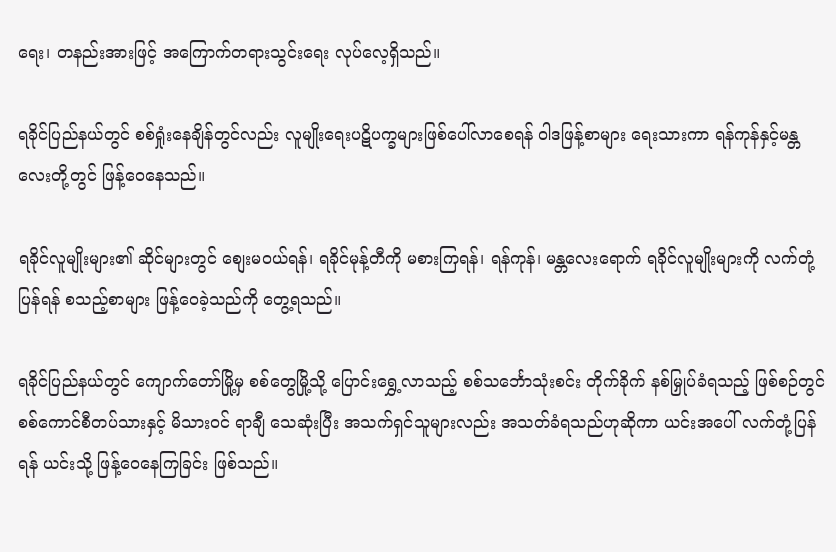ရေး၊ တနည်းအားဖြင့် အကြောက်တရားသွင်းရေး လုပ်လေ့ရှိသည်။

ရခိုင်ပြည်နယ်တွင် စစ်ရှုံးနေချိန်တွင်လည်း လူမျိုးရေးပဋိပက္ခများဖြစ်ပေါ်လာစေရန် ဝါဒဖြန့်စာများ ရေးသားကာ ရန်ကုန်နှင့်မန္တလေးတို့တွင် ဖြန့်ဝေနေသည်။

ရခိုင်လူမျိုးများ၏ ဆိုင်များတွင် စျေးမဝယ်ရန်၊ ရခိုင်မုန့်တီကို မစားကြရန်၊ ရန်ကုန်၊ မန္တလေးရောက် ရခိုင်လူမျိုးများကို လက်တုံ့ပြန်ရန် စသည့်စာများ ဖြန့်ဝေခဲ့သည်ကို တွေ့ရသည်။

ရခိုင်ပြည်နယ်တွင် ကျောက်တော်မြို့မှ စစ်တွေမြို့သို့ ပြောင်းရွှေ့လာသည့် စစ်သင်္ဘောသုံးစင်း တိုက်ခိုက် နစ်မြှုပ်ခံရသည့် ဖြစ်စဉ်တွင် စစ်ကောင်စီတပ်သားနှင့် မိသားဝင် ရာချီ သေဆုံးပြီး အသက်ရှင်သူများလည်း အသတ်ခံရသည်ဟုဆိုကာ ယင်းအပေါ် လက်တုံ့ပြန်ရန် ယင်းသို့ ဖြန့်ဝေနေကြခြင်း ဖြစ်သည်။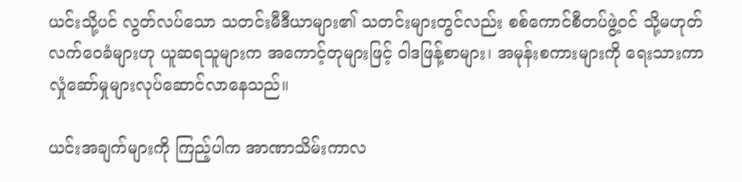ယင်းသို့ပင် လွတ်လပ်သော သတင်းမီဒီယာများ၏ သတင်းများတွင်လည်း စစ်ကောင်စီတပ်ဖွဲ့ဝင် သို့မဟုတ် လက်ဝေခံများဟု ယူဆရသူများက အကောင့်တုများဖြင့် ဝါဒဖြန့်စာများ၊ အမုန်းစကားများကို ရေးသားကာ လှုံဆော်မှုများလုပ်ဆောင်လာနေသည်။

ယင်းအချက်များကို ကြည့်ပါက အာဏာသိမ်းကာလ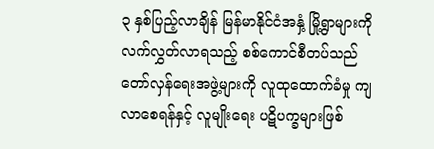၃ နှစ်ပြည့်လာချိန် မြန်မာနိုင်ငံအနှံ့ မြို့ရွာများကို လက်လွှတ်လာရသည့် စစ်ကောင်စီတပ်သည် တော်လှန်ရေးအဖွဲ့များကို လူထုထောက်ခံမှု ကျလာစေရန်နှင့် လူမျိုးရေး ပဋိပက္ခများဖြစ်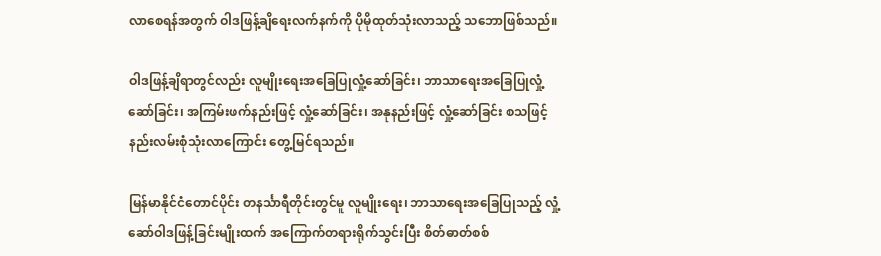လာစေရန်အတွက် ဝါဒဖြန့်ချိရေးလက်နက်ကို ပိုမိုထုတ်သုံးလာသည့် သဘောဖြစ်သည်။

ဝါဒဖြန့်ချိရာတွင်လည်း လူမျိုးရေးအခြေပြုလှုံ့ဆော်ခြင်း၊ ဘာသာရေးအခြေပြုလှုံ့ဆော်ခြင်း၊ အကြမ်းဖက်နည်းဖြင့် လှုံ့ဆော်ခြင်း၊ အနုနည်းဖြင့် လှုံ့ဆော်ခြင်း စသဖြင့် နည်းလမ်းစုံသုံးလာကြောင်း တွေ့မြင်ရသည်။

မြန်မာနိုင်ငံတောင်ပိုင်း တနင်္သာရီတိုင်းတွင်မူ လူမျိုးရေး၊ ဘာသာရေးအခြေပြုသည့် လှုံ့ဆော်ဝါဒဖြန့်ခြင်းမျိုးထက် အကြောက်တရားရိုက်သွင်းပြီး စိတ်ဓာတ်စစ်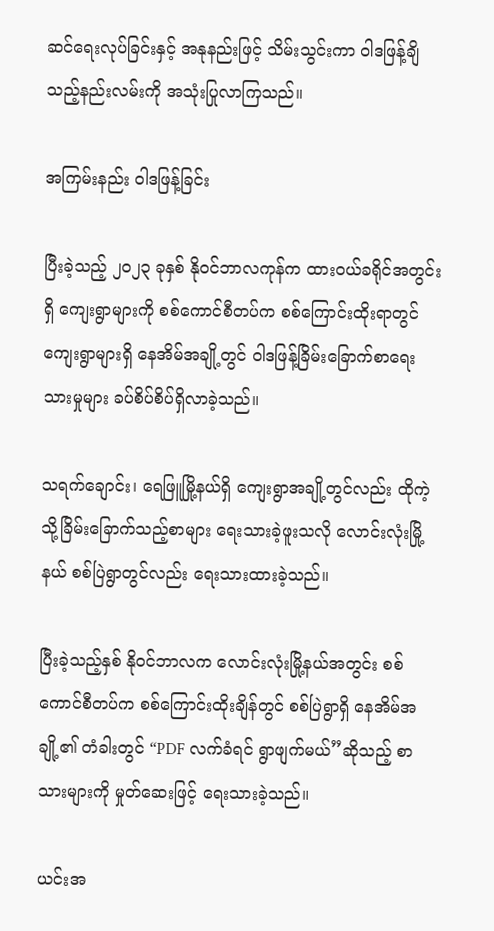ဆင်ရေးလုပ်ခြင်းနှင့် အနုနည်းဖြင့် သိမ်းသွင်းကာ ဝါဒဖြန့်ချိသည့်နည်းလမ်းကို အသုံးပြုလာကြသည်။

အကြမ်းနည်း ဝါဒဖြန့်ခြင်း

ပြီးခဲ့သည့် ၂၀၂၃ ခုနှစ် နိုဝင်ဘာလကုန်က ထားဝယ်ခရိုင်အတွင်းရှိ ကျေးရွာများကို စစ်ကောင်စီတပ်က စစ်ကြောင်းထိုးရာတွင် ကျေးရွာများရှိ နေအိမ်အချို့တွင် ဝါဒဖြန့်ခြိမ်းခြောက်စာရေးသားမှုများ ခပ်စိပ်စိပ်ရှိလာခဲ့သည်။

သရက်ချောင်း၊ ရေဖြူမြို့နယ်ရှိ ကျေးရွာအချို့တွင်လည်း ထိုကဲ့သို့ခြိမ်းခြောက်သည့်စာများ ရေးသားခဲ့ဖူးသလို လောင်းလုံးမြို့နယ် စစ်ပြဲရွာတွင်လည်း ရေးသားထားခဲ့သည်။

ပြီးခဲ့သည့်နှစ် နိုဝင်ဘာလက လောင်းလုံးမြို့နယ်အတွင်း စစ်ကောင်စီတပ်က စစ်ကြောင်းထိုးချိန်တွင် စစ်ပြဲရွာရှိ နေအိမ်အချို့၏ တံခါးတွင် “PDF လက်ခံရင် ရွာဖျက်မယ်”ဆိုသည့် စာသားများကို မှုတ်ဆေးဖြင့် ရေးသားခဲ့သည်။

ယင်းအ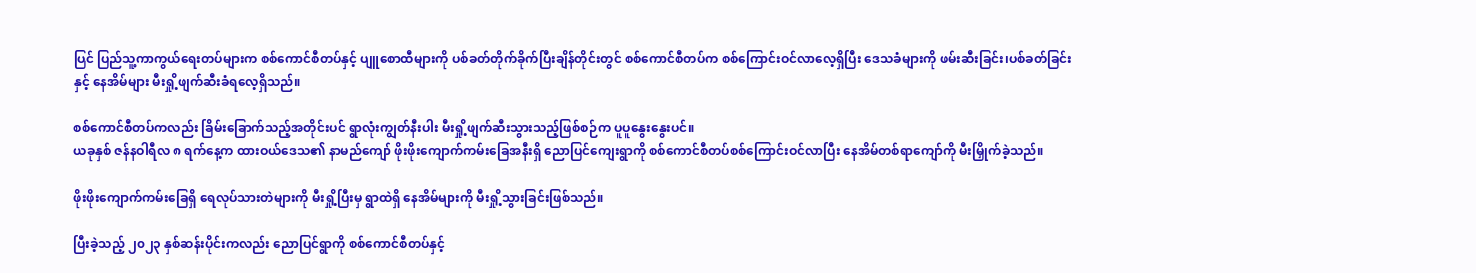ပြင် ပြည်သူ့ကာကွယ်ရေးတပ်များက စစ်ကောင်စီတပ်နှင့် ပျူစောထီများကို ပစ်ခတ်တိုက်ခိုက်ပြီးချိန်တိုင်းတွင် စစ်ကောင်စီတပ်က စစ်ကြောင်းဝင်လာလေ့ရှိပြီး ဒေသခံများကို ဖမ်းဆီးခြင်း၊ပစ်ခတ်ခြင်းနှင့် နေအိမ်များ မီးရှို့ဖျက်ဆီးခံရလေ့ရှိသည်။

စစ်ကောင်စီတပ်ကလည်း ခြိမ်းခြောက်သည့်အတိုင်းပင် ရွာလုံးကျွတ်နီးပါး မီးရှို့ဖျက်ဆီးသွားသည့်ဖြစ်စဉ်က ပူပူနွေးနွေးပင်။
ယခုနှစ် ဇန်နဝါရီလ ၈ ရက်နေ့က ထားဝယ်ဒေသ၏ နာမည်ကျော် ဖိုးဖိုးကျောက်ကမ်းခြေအနီးရှိ ညောပြင်ကျေးရွာကို စစ်ကောင်စီတပ်စစ်ကြောင်းဝင်လာပြီး နေအိမ်တစ်ရာကျော်ကို မီးမြှိုက်ခဲ့သည်။

ဖိုးဖိုးကျောက်ကမ်းခြေရှိ ရေလုပ်သားတဲများကို မီးရှို့ပြီးမှ ရွာထဲရှိ နေအိမ်များကို မီးရှို့သွားခြင်းဖြစ်သည်။

ပြီးခဲ့သည့် ၂၀၂၃ နှစ်ဆန်းပိုင်းကလည်း ညောပြင်ရွာကို စစ်ကောင်စီတပ်နှင့်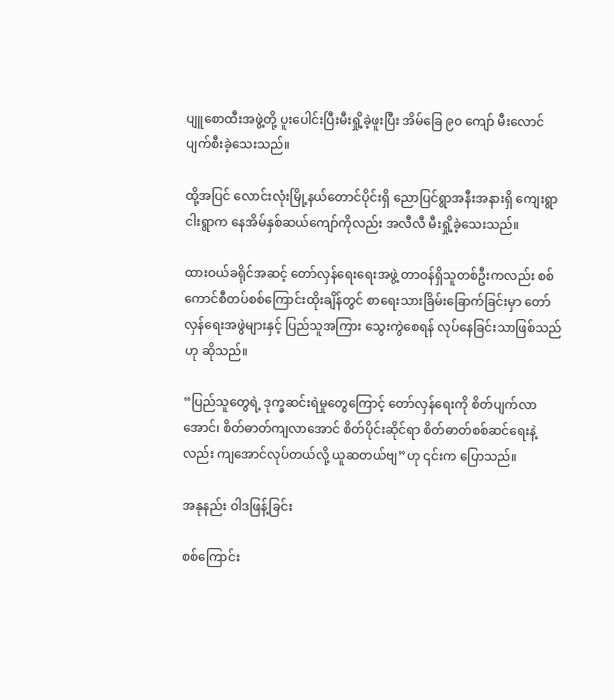ပျူစောထီးအဖွဲ့တို့ ပူးပေါင်းပြီးမီးရှို့ခဲ့ဖူးပြီး အိမ်ခြေ ၉၀ ကျော် မီးလောင်ပျက်စီးခဲ့သေးသည်။

ထို့အပြင် လောင်းလုံးမြို့နယ်တောင်ပိုင်းရှိ ညောပြင်ရွာအနီးအနားရှိ ကျေးရွာ ငါးရွာက နေအိမ်နှစ်ဆယ်ကျော်ကိုလည်း အလီလီ မီးရှို့ခဲ့သေးသည်။

ထားဝယ်ခရိုင်အဆင့် တော်လှန်ရေးရေးအဖွဲ့ တာဝန်ရှိသူတစ်ဦးကလည်း စစ်ကောင်စီတပ်စစ်ကြောင်းထိုးချိန်တွင် စာရေးသားခြိမ်းခြောက်ခြင်းမှာ တော်လှန်ရေးအဖွဲများနှင့် ပြည်သူအကြား သွေးကွဲစေရန် လုပ်နေခြင်းသာဖြစ်သည်ဟု ဆိုသည်။

“ပြည်သူတွေရဲ့ ဒုက္ခဆင်းရဲမှုတွေကြောင့် တော်လှန်ရေးကို စိတ်ပျက်လာအောင်၊ စိတ်ဓာတ်ကျလာအောင် စိတ်ပိုင်းဆိုင်ရာ စိတ်ဓာတ်စစ်ဆင်ရေးနဲ့လည်း ကျအောင်လုပ်တယ်လို့ ယူဆတယ်ဗျ”ဟု ၎င်းက ပြောသည်။

အနုနည်း ဝါဒဖြန့်ခြင်း

စစ်ကြောင်း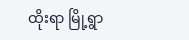ထိုးရာ မြို့ရွာ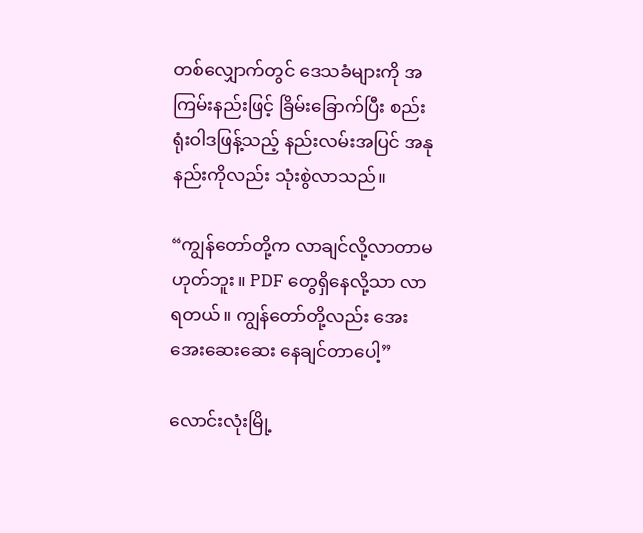တစ်လျှောက်တွင် ဒေသခံများကို အကြမ်းနည်းဖြင့် ခြိမ်းခြောက်ပြီး စည်းရုံးဝါဒဖြန့်သည့် နည်းလမ်းအပြင် အနုနည်းကိုလည်း သုံးစွဲလာသည်။

“ကျွန်တော်တို့က လာချင်လို့လာတာမဟုတ်ဘူး။ PDF တွေရှိနေလို့သာ လာရတယ်။ ကျွန်တော်တို့လည်း အေးအေးဆေးဆေး နေချင်တာပေါ့”

လောင်းလုံးမြို့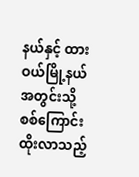နယ်နှင့် ထားဝယ်မြို့နယ်အတွင်းသို့ စစ်ကြောင်းထိုးလာသည့်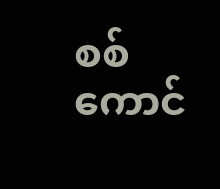စစ်ကောင်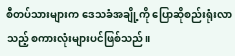စီတပ်သားများက ဒေသခံအချို့ကို ပြောဆိုစည်းရုံးလာသည့် စကားလုံးများပင်ဖြစ်သည်။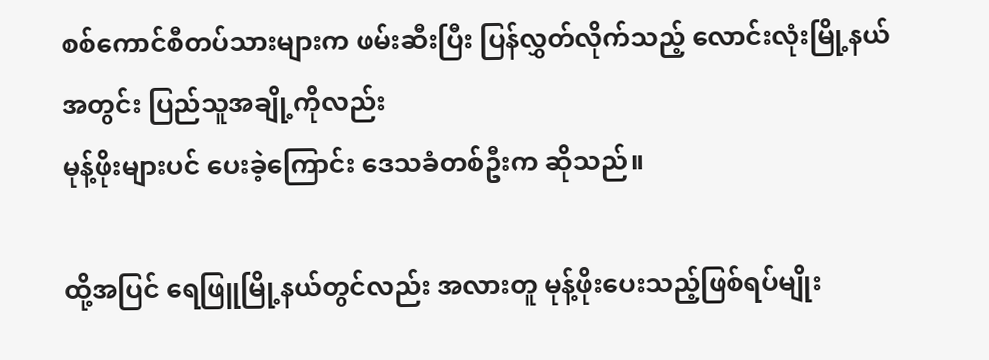စစ်ကောင်စီတပ်သားများက ဖမ်းဆီးပြီး ပြန်လွှတ်လိုက်သည့် လောင်းလုံးမြို့နယ်အတွင်း ပြည်သူအချို့ကိုလည်း
မုန့်ဖိုးများပင် ပေးခဲ့ကြောင်း ဒေသခံတစ်ဦးက ဆိုသည်။

ထို့အပြင် ရေဖြူမြို့နယ်တွင်လည်း အလားတူ မုန့်ဖိုးပေးသည့်ဖြစ်ရပ်မျိုး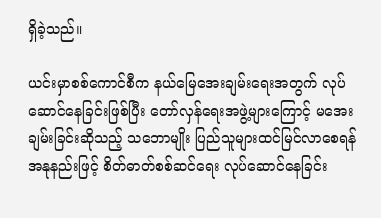ရှိခဲ့သည်။

ယင်းမှာစစ်ကောင်စီက နယ်မြေအေးချမ်းရေးအတွက် လုပ်ဆောင်နေခြင်းဖြစ်ပြီး တော်လှန်ရေးအဖွဲ့များကြောင့် မအေးချမ်းခြင်းဆိုသည့် သဘောမျိုး ပြည်သူများထင်မြင်လာစေရန် အနုနည်းဖြင့် စိတ်ဓာတ်စစ်ဆင်ရေး လုပ်ဆောင်နေခြင်း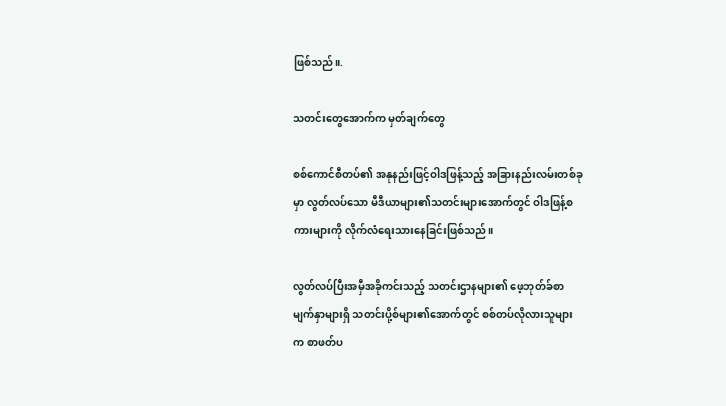ဖြစ်သည်။.

သတင်းတွေအောက်က မှတ်ချက်တွေ

စစ်ကောင်စီတပ်၏ အနုနည်းဖြင့်ဝါဒဖြန့်သည့် အခြားနည်းလမ်းတစ်ခုမှာ လွတ်လပ်သော မီဒီယာများ၏သတင်းများအောက်တွင် ဝါဒဖြန့်စကားများကို လိုက်လံရေးသားနေခြင်းဖြစ်သည်။

လွတ်လပ်ပြီးအမှီအခိုကင်းသည့် သတင်းဌာနများ၏ ဖေ့ဘုတ်ခ်စာမျက်နှာများရှိ သတင်းပို့စ်များ၏အောက်တွင် စစ်တပ်လိုလားသူများက စာဖတ်ပ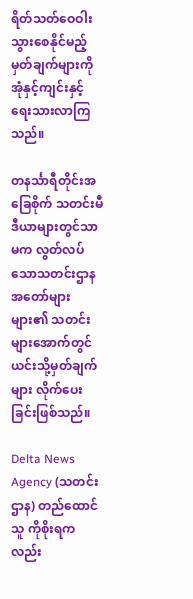ရိတ်သတ်ဝေဝါးသွားစေနိုင်မည့် မှတ်ချက်များကို အုံနှင့်ကျင်းနှင့် ရေးသားလာကြသည်။

တနင်္သာရီတိုင်းအခြေစိုက် သတင်းမီဒီယာများတွင်သာမက လွတ်လပ်သောသတင်းဌာန အတော်များများ၏ သတင်းများအောက်တွင် ယင်းသို့မှတ်ချက်များ လိုက်ပေးခြင်းဖြစ်သည်။

Delta News Agency (သတင်းဌာန) တည်ထောင်သူ ကိုစိုးရကလည်း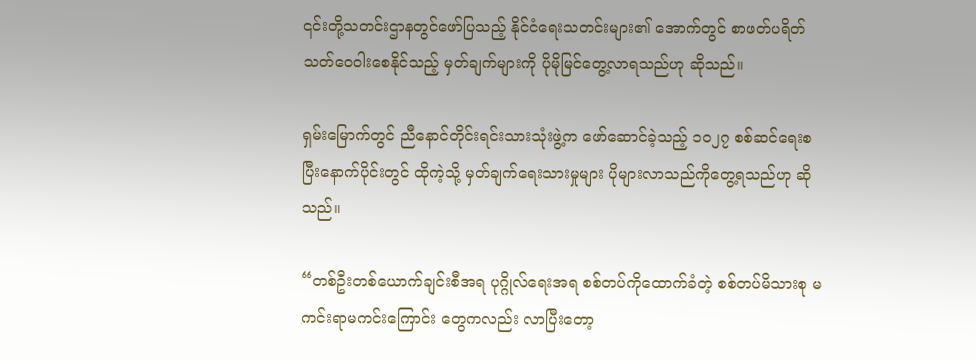၎င်းတို့သတင်းဌာနတွင်ဖော်ပြသည့် နိုင်ငံရေးသတင်းများ၏ အောက်တွင် စာဖတ်ပရိတ်သတ်ဝေဝါးစေနိုင်သည့် မှတ်ချက်များကို ပိုမိုမြင်တွေ့လာရသည်ဟု ဆိုသည်။

ရှမ်းမြောက်တွင် ညီနောင်တိုင်းရင်းသားသုံးဖွဲ့က ဖော်ဆောင်ခဲ့သည့် ၁၀၂၇ စစ်ဆင်ရေးစပြီးနောက်ပိုင်းတွင် ထိုကဲ့သို့ မှတ်ချက်ရေးသားမှုများ ပိုများလာသည်ကိုတွေ့ရသည်ဟု ဆိုသည်။

“တစ်ဦးတစ်ယောက်ချင်းစီအရ ပုဂ္ဂိုလ်ရေးအရ စစ်တပ်ကိုထောက်ခံတဲ့ စစ်တပ်မိသားစု မကင်းရာမကင်းကြောင်း တွေကလည်း လာပြီးတော့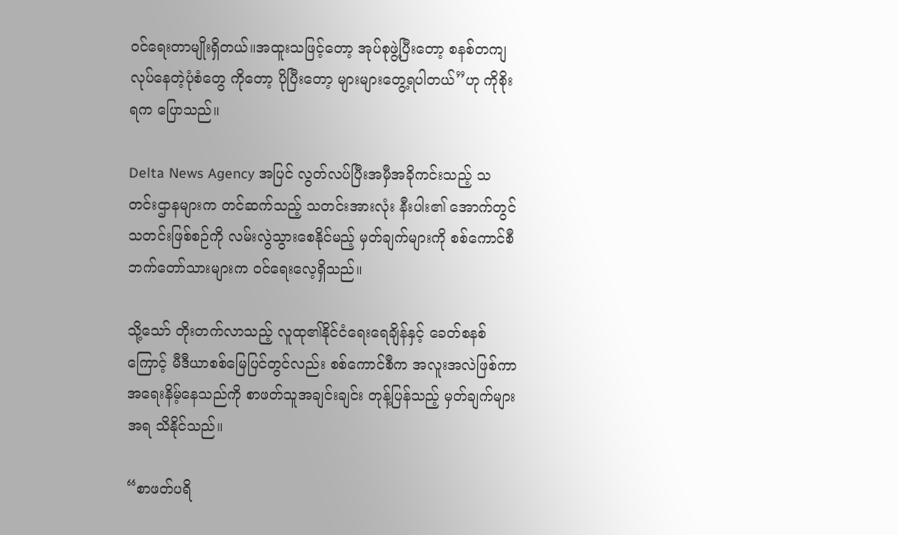ဝင်ရေးတာမျိုးရှိတယ်။အထူးသဖြင့်တော့ အုပ်စုဖွဲ့ပြီးတော့ စနစ်တကျလုပ်နေတဲ့ပုံစံတွေ ကိုတော့ ပိုပြီးတော့ များများတွေ့ရပါတယ်”ဟု ကိုစိုးရက ပြောသည်။

Delta News Agency အပြင် လွတ်လပ်ပြီးအမှီအခိုကင်းသည့် သတင်းဌာနများက တင်ဆက်သည့် သတင်းအားလုံး နီးပါး၏ အောက်တွင် သတင်းဖြစ်စဉ်ကို လမ်းလွဲသွားစေနိုင်မည့် မှတ်ချက်များကို စစ်ကောင်စီဘက်တော်သားများက ဝင်ရေးလေ့ရှိသည်။

သို့သော် တိုးတက်လာသည့် လူထု၏နိုင်ငံရေးရေချိန်နှင့် ခေတ်စနစ်ကြောင့် မီဒီယာစစ်မြေပြင်တွင်လည်း စစ်ကောင်စီက အလူးအလဲဖြစ်ကာ အရေးနိမ့်နေသည်ကို စာဖတ်သူအချင်းချင်း တုန့်ပြန်သည့် မှတ်ချက်များအရ သိနိုင်သည်။

“စာဖတ်ပရိ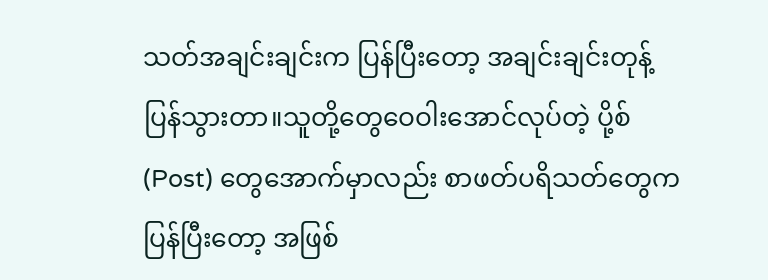သတ်အချင်းချင်းက ပြန်ပြီးတော့ အချင်းချင်းတုန့်ပြန်သွားတာ။သူတို့တွေဝေဝါးအောင်လုပ်တဲ့ ပို့စ် (Post) တွေအောက်မှာလည်း စာဖတ်ပရိသတ်တွေက ပြန်ပြီးတော့ အဖြစ်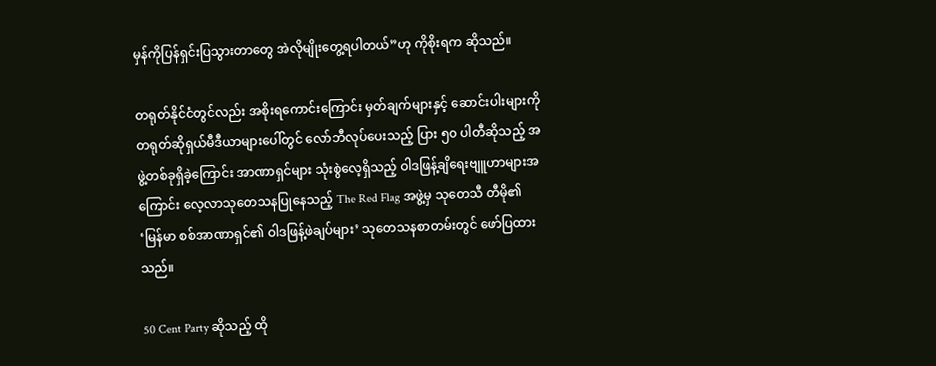မှန်ကိုပြန်ရှင်းပြသွားတာတွေ အဲလိုမျိုးတွေ့ရပါတယ်”ဟု ကိုစိုးရက ဆိုသည်။

တရုတ်နိုင်ငံတွင်လည်း အစိုးရကောင်းကြောင်း မှတ်ချက်များနှင့် ဆောင်းပါးများကို တရုတ်ဆိုရှယ်မီဒီယာများပေါ်တွင် လော်ဘီလုပ်ပေးသည့် ပြား ၅၀ ပါတီဆိုသည့် အဖွဲ့တစ်ခုရှိခဲ့ကြောင်း အာဏာရှင်များ သုံးစွဲလေ့ရှိသည့် ဝါဒဖြန့်ချိရေးဗျူဟာများအကြောင်း လေ့လာသုတေသနပြုနေသည့် The Red Flag အဖွဲ့မှ သုတေသီ တီမို၏ ‘မြန်မာ စစ်အာဏာရှင်၏ ဝါဒဖြန့်ဖဲချပ်များ’ သုတေသနစာတမ်းတွင် ဖော်ပြထားသည်။

50 Cent Party ဆိုသည့် ထို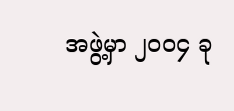အဖွဲ့မှာ ၂၀၀၄ ခု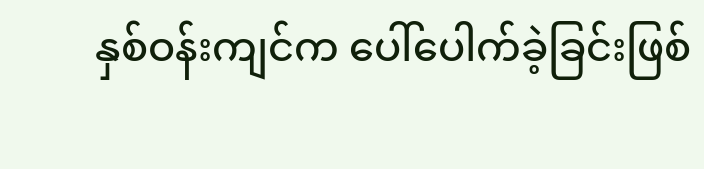နှစ်ဝန်းကျင်က ပေါ်ပေါက်ခဲ့ခြင်းဖြစ်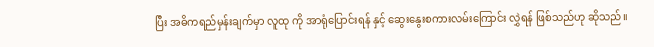ပြီး အဓိကရည်မှန်းချက်မှာ လူထု ကို အာရုံပြောင်းရန် နှင့် ဆွေးနွေးစကားလမ်းကြောင်း လွှဲရန် ဖြစ်သည်ဟု ဆိုသည်။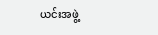ယင်းအဖွဲ့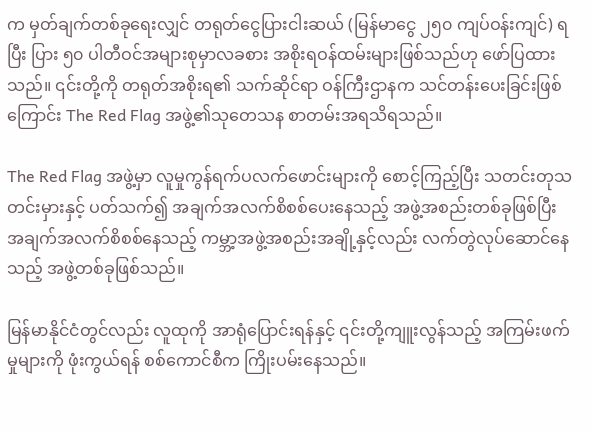က မှတ်ချက်တစ်ခုရေးလျှင် တရုတ်ငွေပြားငါးဆယ် (မြန်မာငွေ ၂၅၀ ကျပ်ဝန်းကျင်) ရပြီး ပြား ၅၀ ပါတီဝင်အများစုမှာလခစား အစိုးရဝန်ထမ်းများဖြစ်သည်ဟု ဖော်ပြထားသည်။ ၎င်းတို့ကို တရုတ်အစိုးရ၏ သက်ဆိုင်ရာ ဝန်ကြီးဌာနက သင်တန်းပေးခြင်းဖြစ်ကြောင်း The Red Flag အဖွဲ့၏သုတေသန စာတမ်းအရသိရသည်။

The Red Flag အဖွဲ့မှာ လူမှုကွန်ရက်ပလက်ဖောင်းများကို စောင့်ကြည့်ပြီး သတင်းတုသတင်းမှားနှင့် ပတ်သက်၍ အချက်အလက်စိစစ်ပေးနေသည့် အဖွဲ့အစည်းတစ်ခုဖြစ်ပြီး အချက်အလက်စိစစ်နေသည့် ကမ္ဘာ့အဖွဲ့အစည်းအချို့နှင့်လည်း လက်တွဲလုပ်ဆောင်နေသည့် အဖွဲ့တစ်ခုဖြစ်သည်။

မြန်မာနိုင်ငံတွင်လည်း လူထုကို အာရုံပြောင်းရန်နှင့် ၎င်းတို့ကျူးလွန်သည့် အကြမ်းဖက်မှုများကို ဖုံးကွယ်ရန် စစ်ကောင်စီက ကြိုးပမ်းနေသည်။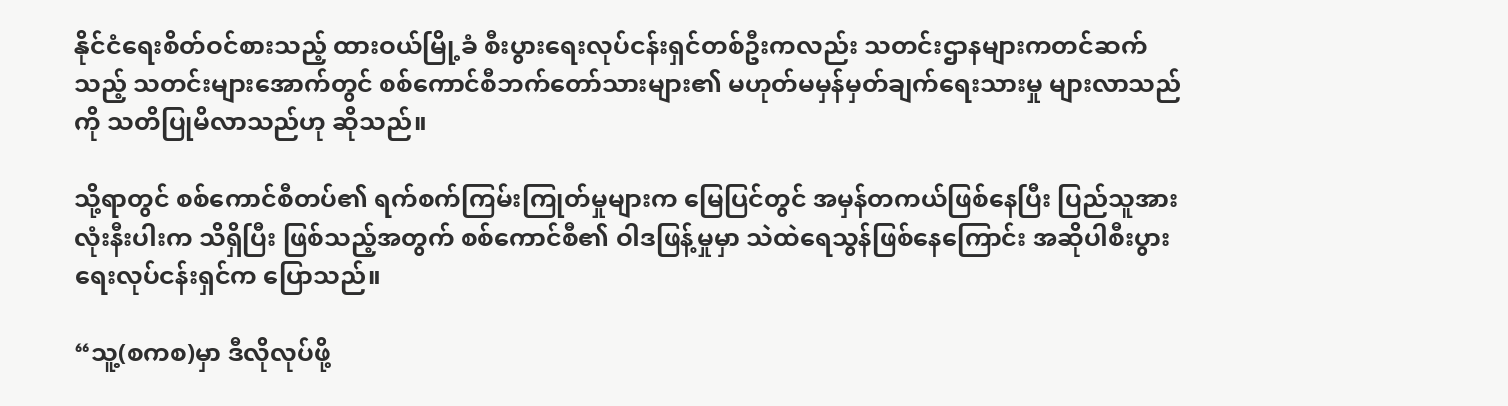နိုင်ငံရေးစိတ်ဝင်စားသည့် ထားဝယ်မြို့ခံ စီးပွားရေးလုပ်ငန်းရှင်တစ်ဦးကလည်း သတင်းဌာနများကတင်ဆက်သည့် သတင်းများအောက်တွင် စစ်ကောင်စီဘက်တော်သားများ၏ မဟုတ်မမှန်မှတ်ချက်ရေးသားမှု များလာသည်ကို သတိပြုမိလာသည်ဟု ဆိုသည်။

သို့ရာတွင် စစ်ကောင်စီတပ်၏ ရက်စက်ကြမ်းကြုတ်မှုများက မြေပြင်တွင် အမှန်တကယ်ဖြစ်နေပြီး ပြည်သူအားလုံးနီးပါးက သိရှိပြီး ဖြစ်သည့်အတွက် စစ်ကောင်စီ၏ ဝါဒဖြန့်မှုမှာ သဲထဲရေသွန်ဖြစ်နေကြောင်း အဆိုပါစီးပွားရေးလုပ်ငန်းရှင်က ပြောသည်။

“သူ့(စကစ)မှာ ဒီလိုလုပ်ဖို့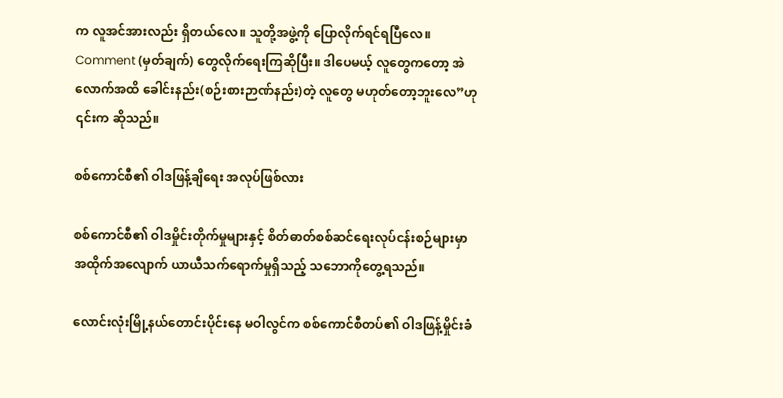က လူအင်အားလည်း ရှိတယ်လေ။ သူတို့အဖွဲ့ကို ပြောလိုက်ရင်ရပြီလေ။ Comment (မှတ်ချက်) တွေလိုက်ရေးကြဆိုပြီး။ ဒါပေမယ့် လူတွေကတော့ အဲလောက်အထိ ခေါင်းနည်း(စဉ်းစားဉာဏ်နည်း)တဲ့ လူတွေ မဟုတ်တော့ဘူးလေ”ဟု ၎င်းက ဆိုသည်။

စစ်ကောင်စီ၏ ဝါဒဖြန့်ချိရေး အလုပ်ဖြစ်လား

စစ်ကောင်စီ၏ ဝါဒမှိုင်းတိုက်မှုများနှင့် စိတ်ဓာတ်စစ်ဆင်ရေးလုပ်ငန်းစဉ်များမှာ အထိုက်အလျောက် ယာယီသက်ရောက်မှုရှိသည့် သဘောကိုတွေ့ရသည်။

လောင်းလုံးမြို့နယ်တောင်းပိုင်းနေ မဝါလွင်က စစ်ကောင်စီတပ်၏ ဝါဒဖြန့်မှိုင်းခံ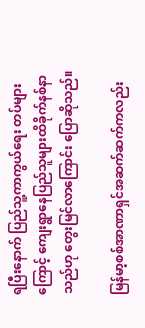ရပြီးနောက် ပြည်သူ့ကာကွယ်ရေး တပ်များကြောင့် ကျေးရွာနေပြည်သူများထိခိုက်နစ်နာသည်ဟု တွေးမြင်လာကြောင်း ပြောဆိုသည်။

မြန်မာ့စစ်အာဏာရှင်အဆက်ဆက်ကလည်း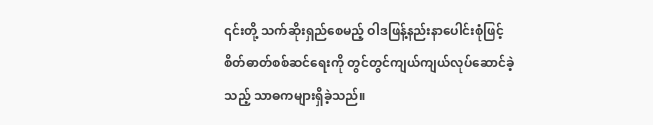၎င်းတို့ သက်ဆိုးရှည်စေမည့် ဝါဒဖြန့်နည်းနာပေါင်းစုံဖြင့် စိတ်ဓာတ်စစ်ဆင်ရေးကို တွင်တွင်ကျယ်ကျယ်လုပ်ဆောင်ခဲ့သည့် သာဓကများရှိခဲ့သည်။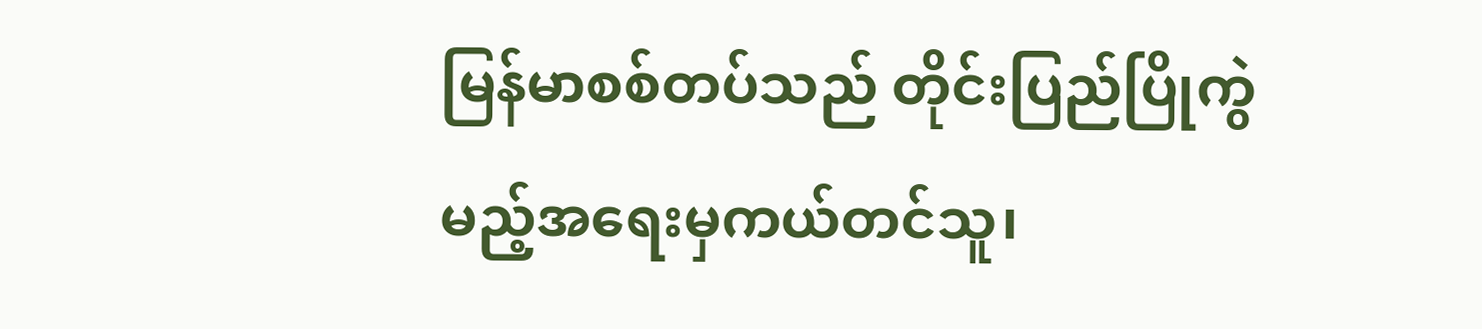မြန်မာစစ်တပ်သည် တိုင်းပြည်ပြိုကွဲမည့်အရေးမှကယ်တင်သူ၊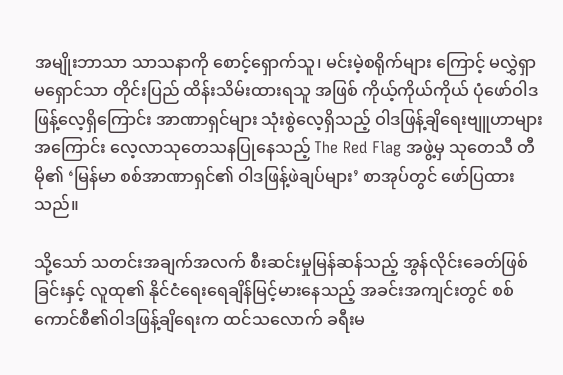အမျိုးဘာသာ သာသနာကို စောင့်ရှောက်သူ၊ မင်းမဲ့စရိုက်များ ကြောင့် မလွှဲရှာ မရှောင်သာ တိုင်းပြည် ထိန်းသိမ်းထားရသူ အဖြစ် ကိုယ့်ကိုယ်ကိုယ် ပုံဖော်ဝါဒဖြန့်လေ့ရှိကြောင်း အာဏာရှင်များ သုံးစွဲလေ့ရှိသည့် ဝါဒဖြန့်ချိရေးဗျူဟာများအကြောင်း လေ့လာသုတေသနပြုနေသည့် The Red Flag အဖွဲ့မှ သုတေသီ တီမို၏ ‘မြန်မာ စစ်အာဏာရှင်၏ ဝါဒဖြန့်ဖဲချပ်များ’ စာအုပ်တွင် ဖော်ပြထားသည်။

သို့သော် သတင်းအချက်အလက် စီးဆင်းမှုမြန်ဆန်သည့် အွန်လိုင်းခေတ်ဖြစ်ခြင်းနှင့် လူထု၏ နိုင်ငံရေးရေချိန်မြင့်မားနေသည့် အခင်းအကျင်းတွင် စစ်ကောင်စီ၏ဝါဒဖြန့်ချိရေးက ထင်သလောက် ခရီးမ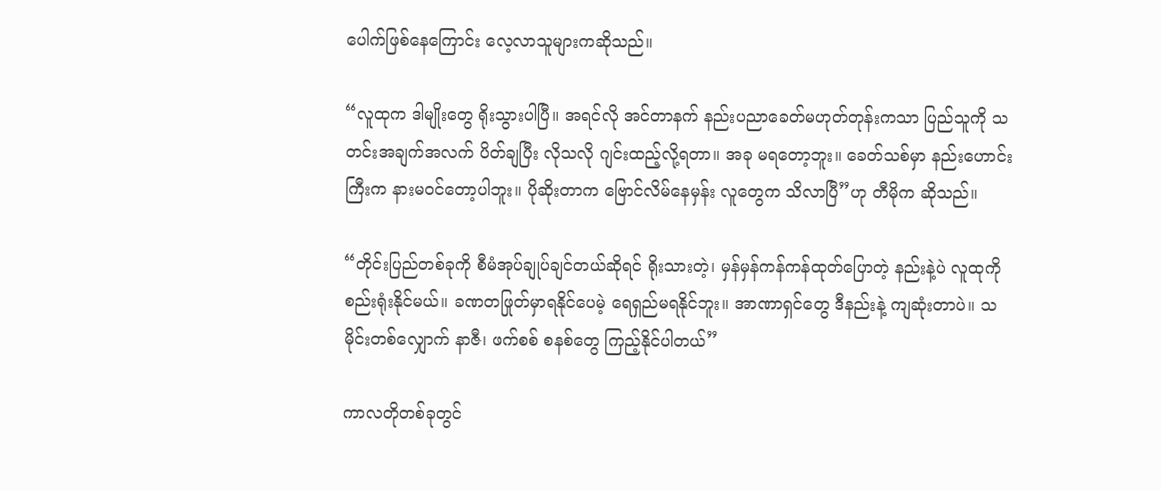ပေါက်ဖြစ်နေကြောင်း လေ့လာသူများကဆိုသည်။

“လူထုက ဒါမျိုးတွေ ရိုးသွားပါပြီ။ အရင်လို အင်တာနက် နည်းပညာခေတ်မဟုတ်တုန်းကသာ ပြည်သူကို သတင်းအချက်အလက် ပိတ်ချပြီး လိုသလို ဂျင်းထည့်လို့ရတာ။ အခု မရတော့ဘူး။ ခေတ်သစ်မှာ နည်းဟောင်းကြီးက နားမဝင်တော့ပါဘူး။ ပိုဆိုးတာက ဗြောင်လိမ်နေမှန်း လူတွေက သိလာပြီ”ဟု တီမိုက ဆိုသည်။

“တိုင်းပြည်တစ်ခုကို စီမံအုပ်ချုပ်ချင်တယ်ဆိုရင် ရိုးသားတဲ့၊ မှန်မှန်ကန်ကန်ထုတ်ပြောတဲ့ နည်းနဲ့ပဲ လူထုကို စည်းရုံးနိုင်မယ်။ ခဏတဖြုတ်မှာရနိုင်ပေမဲ့ ရေရှည်မရနိုင်ဘူး။ အာဏာရှင်တွေ ဒီနည်းနဲ့ ကျဆုံးတာပဲ။ သမိုင်းတစ်လျှောက် နာဇီ၊ ဖက်စစ် စနစ်တွေ ကြည့်နိုင်ပါတယ်”

ကာလတိုတစ်ခုတွင်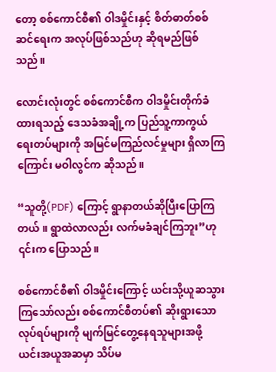တော့ စစ်ကောင်စီ၏ ဝါဒမှိုင်းနှင့် စိတ်ဓာတ်စစ်ဆင်ရေးက အလုပ်ဖြစ်သည်ဟု ဆိုရမည်ဖြစ်သည်။

လောင်းလုံးတွင် စစ်ကောင်စီက ဝါဒမှိုင်းတိုက်ခံထားရသည့် ဒေသခံအချို့က ပြည်သူ့ကာကွယ်ရေးတပ်များကို အမြင်မကြည်လင်မှုများ ရှိလာကြကြောင်း မဝါလွင်က ဆိုသည်။

“သူတို့(PDF) ကြောင့် ရွာနာတယ်ဆိုပြီးပြောကြတယ်။ ရွာထဲလာလည်း လက်မခံချင်ကြဘူး”ဟု ၎င်းက ပြောသည်။

စစ်ကောင်စီ၏ ဝါဒမှိုင်းကြောင့် ယင်းသို့ယူဆသွားကြသော်လည်း စစ်ကောင်စီတပ်၏ ဆိုးရွားသော လုပ်ရပ်များကို မျက်မြင်တွေ့နေရသူများအဖို့ ယင်းအယူအဆမှာ သိပ်မ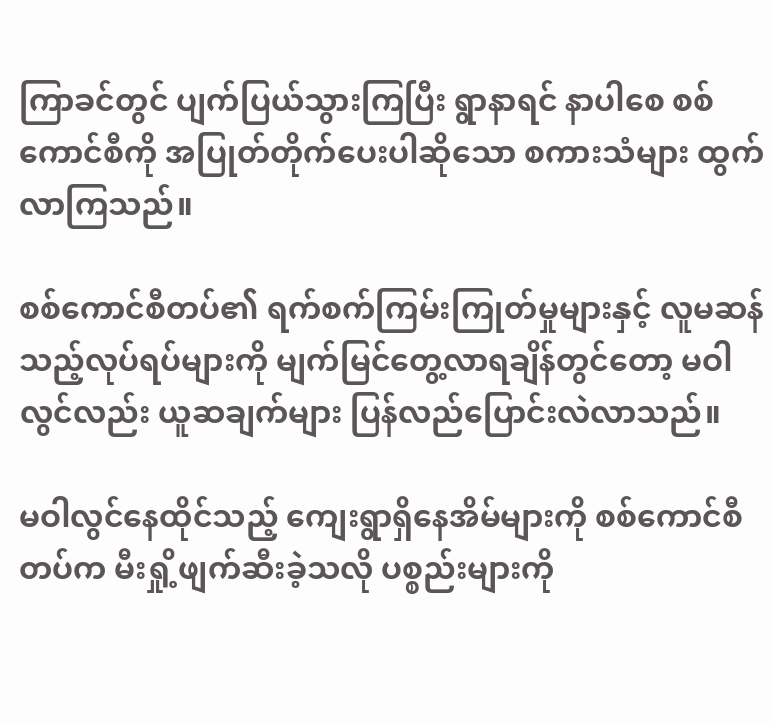ကြာခင်တွင် ပျက်ပြယ်သွားကြပြီး ရွာနာရင် နာပါစေ စစ်ကောင်စီကို အပြုတ်တိုက်ပေးပါဆိုသော စကားသံများ ထွက်လာကြသည်။

စစ်ကောင်စီတပ်၏ ရက်စက်ကြမ်းကြုတ်မှုများနှင့် လူမဆန်သည့်လုပ်ရပ်များကို မျက်မြင်တွေ့လာရချိန်တွင်တော့ မဝါလွင်လည်း ယူဆချက်များ ပြန်လည်ပြောင်းလဲလာသည်။

မဝါလွင်နေထိုင်သည့် ကျေးရွာရှိနေအိမ်များကို စစ်ကောင်စီတပ်က မီးရှို့ဖျက်ဆီးခဲ့သလို ပစ္စည်းများကို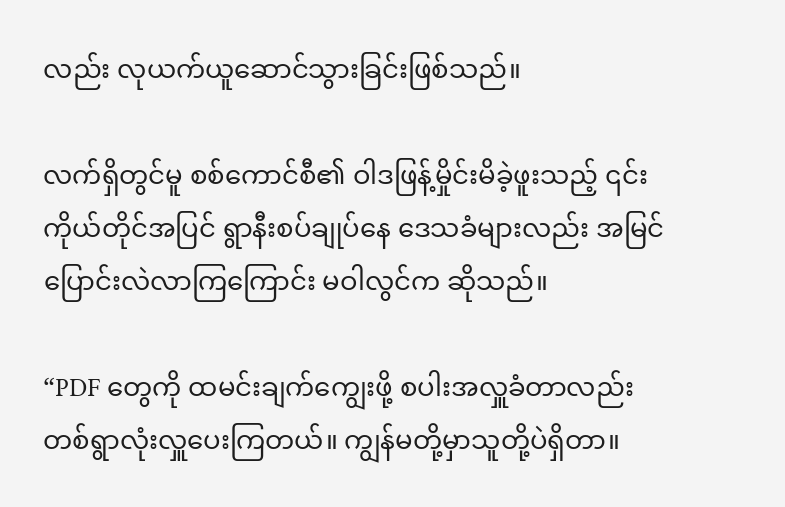လည်း လုယက်ယူဆောင်သွားခြင်းဖြစ်သည်။

လက်ရှိတွင်မူ စစ်ကောင်စီ၏ ဝါဒဖြန့်မှိုင်းမိခဲ့ဖူးသည့် ၎င်းကိုယ်တိုင်အပြင် ရွာနီးစပ်ချုပ်နေ ဒေသခံများလည်း အမြင်ပြောင်းလဲလာကြကြောင်း မဝါလွင်က ဆိုသည်။

“PDF တွေကို ထမင်းချက်ကျွေးဖို့ စပါးအလှူခံတာလည်း တစ်ရွာလုံးလှူပေးကြတယ်။ ကျွန်မတို့မှာသူတို့ပဲရှိတာ။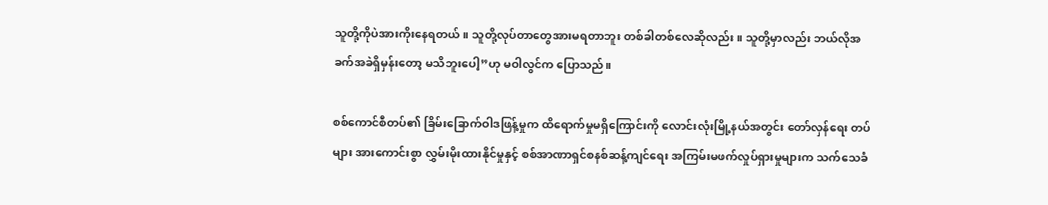သူတို့ကိုပဲအားကိုးနေရတယ်။ သူတို့လုပ်တာတွေအားမရတာဘူး တစ်ခါတစ်လေဆိုလည်း။ သူတို့မှာလည်း ဘယ်လိုအခက်အခဲရှိမှန်းတော့ မသိဘူးပေါ့‌”ဟု မဝါလွင်က ပြောသည်။

စစ်ကောင်စီတပ်၏ ခြိမ်းခြောက်ဝါဒဖြန့်မှုက ထိရောက်မှုမရှိကြောင်းကို လောင်းလုံးမြို့နယ်အတွင်း တော်လှန်ရေး တပ်များ အားကောင်းစွာ လွှမ်းမိုးထားနိုင်မှုနှင့် စစ်အာဏာရှင်စနစ်ဆန့်ကျင်ရေး အကြမ်းမဖက်လှုပ်ရှားမှုများက သက်သေခံ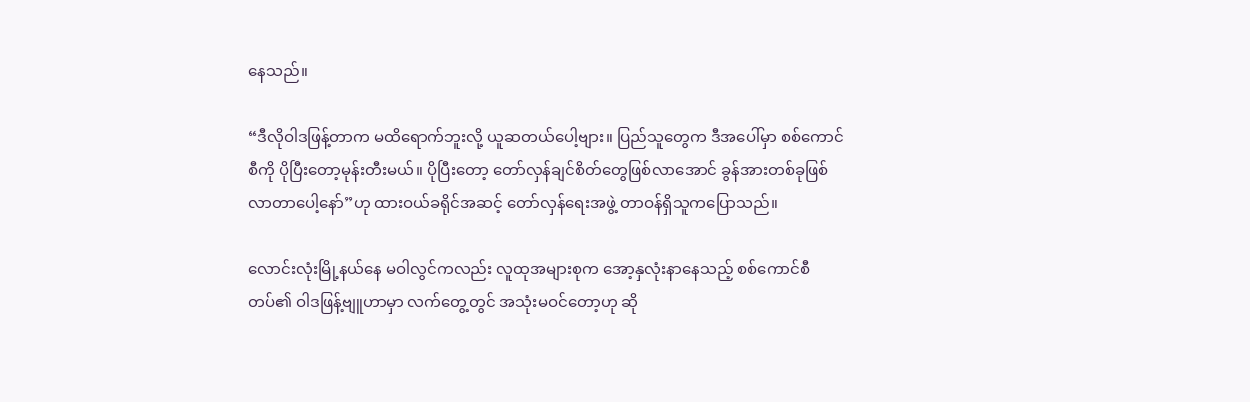နေသည်။

“ဒီလိုဝါဒဖြန့်တာက မထိရောက်ဘူးလို့ ယူဆတယ်ပေါ့ဗျား။ ပြည်သူတွေက ဒီအပေါ်မှာ စစ်ကောင်စီကို ပိုပြီးတော့မုန်းတီးမယ်။ ပိုပြီးတော့ တော်လှန်ချင်စိတ်တွေဖြစ်လာအောင် ခွန်အားတစ်ခုဖြစ်လာတာပေါ့နော်”ဟု ထားဝယ်ခရိုင်အဆင့် တော်လှန်ရေးအဖွဲ့ တာဝန်ရှိသူကပြောသည်။

လောင်းလုံးမြို့နယ်နေ မဝါလွင်ကလည်း လူထုအများစုက အော့နှလုံးနာနေသည့် စစ်ကောင်စီတပ်၏ ဝါဒဖြန့်ဗျူဟာမှာ လက်တွေ့တွင် အသုံးမဝင်တော့ဟု ဆို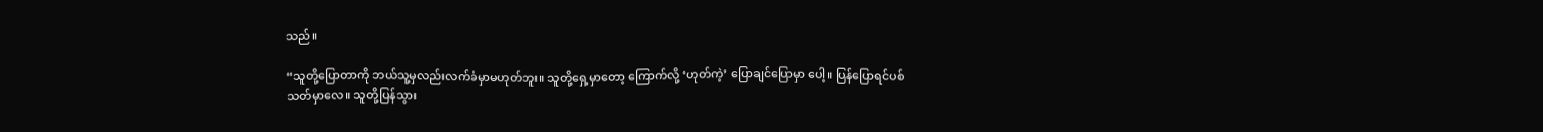သည်။

“သူတို့ပြောတာကို ဘယ်သူ့မှလည်းလက်ခံမှာမဟုတ်ဘူး။ သူတို့ရှေ့မှာတော့ ကြောက်လို့ ‘ဟုတ်ကဲ့’ ပြောချင်ပြောမှာ ပေါ့။ ပြန်ပြောရင်ပစ်သတ်မှာလေ။ သူတို့ပြန်သွား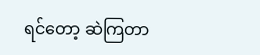ရင်တော့ ဆဲကြတာ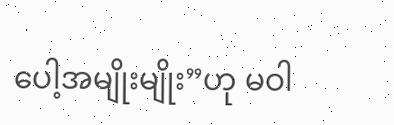ပေါ့အမျိုးမျိုး”ဟု မဝါ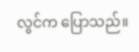လွင်က ပြောသည်။